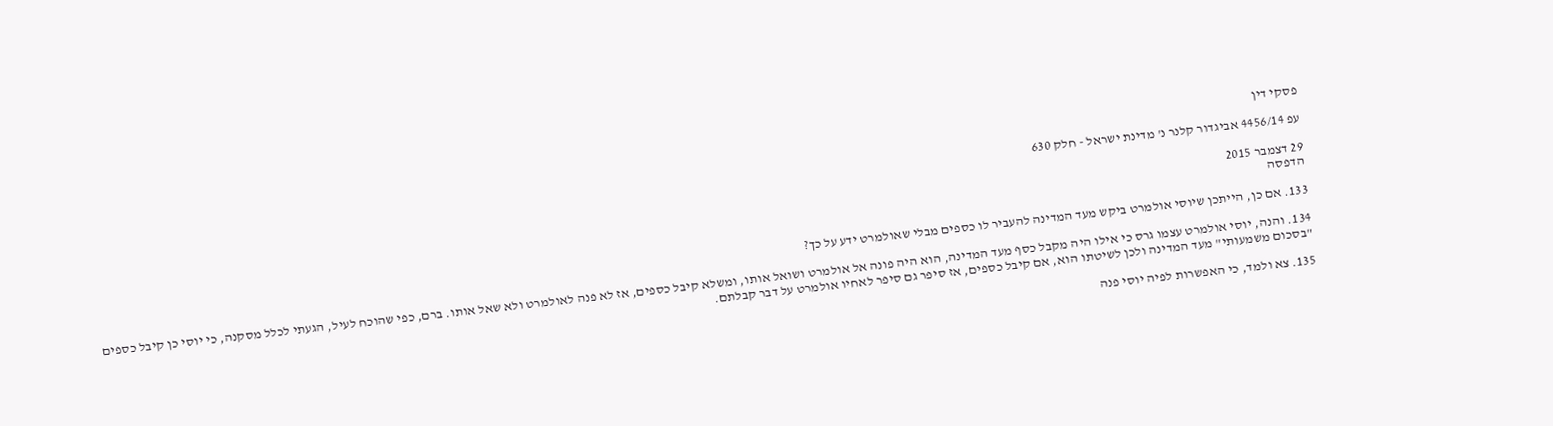פסקי דין

עפ 4456/14 אביגדור קלנר נ' מדינת ישראל - חלק 630

29 דצמבר 2015
הדפסה

133. אם כן, הייתכן שיוסי אולמרט ביקש מעד המדינה להעביר לו כספים מבלי שאולמרט ידע על כך?

134. והנה, יוסי אולמרט עצמו גרס כי אילו היה מקבל כסף מעד המדינה, הוא היה פונה אל אולמרט ושואל אותו, ומשלא קיבל כספים, אז לא פנה לאולמרט ולא שאל אותו. ברם, כפי שהוכח לעיל, הגעתי לכלל מסקנה, כי יוסי כן קיבל כספים "בסכום משמעותי" מעד המדינה ולכן לשיטתו הוא, אם קיבל כספים, אז סיפר גם סיפר לאחיו אולמרט על דבר קבלתם.

135. צא ולמד, כי האפשרות לפיה יוסי פנה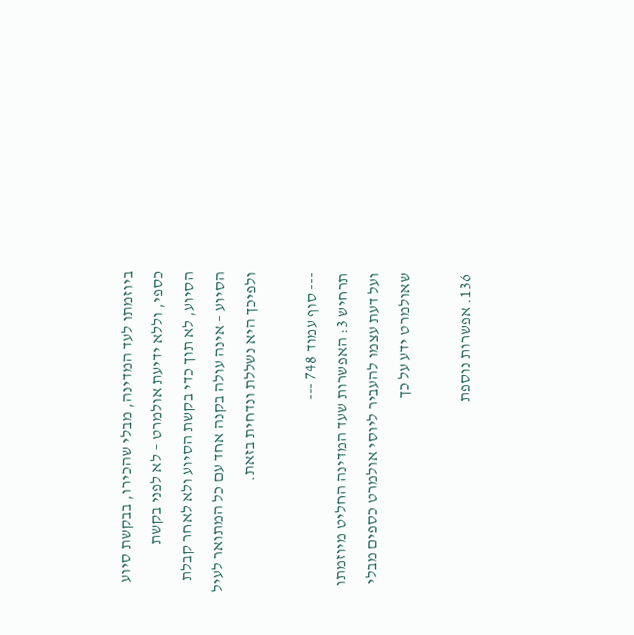ביוזמתו לעד המדינה, מבלי שהכירו, בבקשת סיוע כספי, וללא ידיעת אולמרט – לא לפני בקשת הסיוע, לא תוך כדי בקשת הסיוע ולא לאחר קבלת הסיוע – אינה עולה בקנה אחד עם כל המתואר לעיל ולפיכך היא נשללת ונדחית בזאת.

--- סוף עמוד 748 ---
תרחיש 3: האפשרות שעד המדינה החליט מיוזמתו ועל דעת עצמו להעביר ליוסי אולמרט כספים מבלי שאולמרט ידע על כך

136. אפשרות נוספת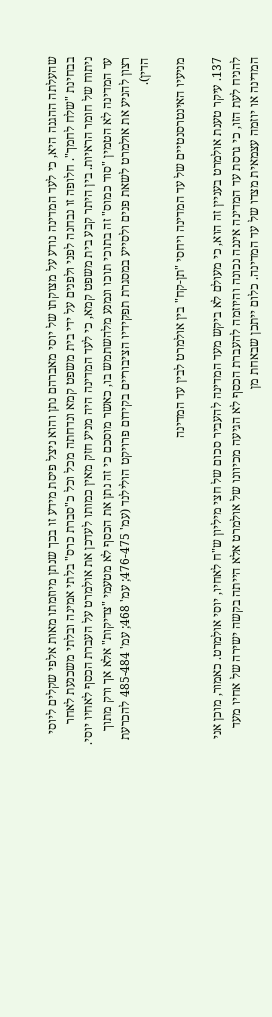שהעלתה ההגנה היא, כי לעד המדינה נודע על מצוקתו של יוסי מאברהם נתן והוא ניצל פיסת מידע זו בכך שנתן מיוזמתו מאות אלפי שקלים ליוסי בבחינת "שלח לחמך". חלופה זו נבחנה לפני ולפנים על ידי בית משפט קמא ונדחתה מכל וכל כ"סברת כרס" בלתי אמינה ובלתי משכנעת לאחר ניתוח של חומר הראיות. בין היתר קבע בית משפט קמא, כי לעד המדינה היה מניע חזק מאין כמותו לעדכן את אולמרט על העברת הכסף לאחיו יוסי. עד המדינה לא הטמין "סוד כמוס" זה בתוכי תוכו ונמנע מלהשתמש בו, כאשר מוסכם כי זה נתן את הכסף לא מטעמי "צדיקות" אלא אך ורק מתוך רצון להניע את אולמרט לשאת פנים ולסייע במסגרת תפקידיו הציבוריים בקידום פרויקט הולילנד (עמ' 476-475; עמ' 468; עמ' 485-484 להכרעת הדין).

מניעיו האינטרסנטיים של עד המדינה ויחסי "תן-קח" בין אולמרט לבין עד המדינה

137. עיקר טענת אולמרט בעניין זה הוא, כי מעולם לא ביקש מעד המדינה להעביר סכום של חצי מיליון ש"ח לאחיו, יוסי אולמרט. כאמור, מוכן אני להניח לעת הזו, כי גרסת עד המדינה איננה נכונה והיוזמה להעברת הכסף לא הגיעה מכיוונו של אולמרט אלא הייתה בקשה ישירה של אחיו מעד המדינה או יוזמה עצמאית מצדו של עד המדינה. כלום ייתכן שבאחת מן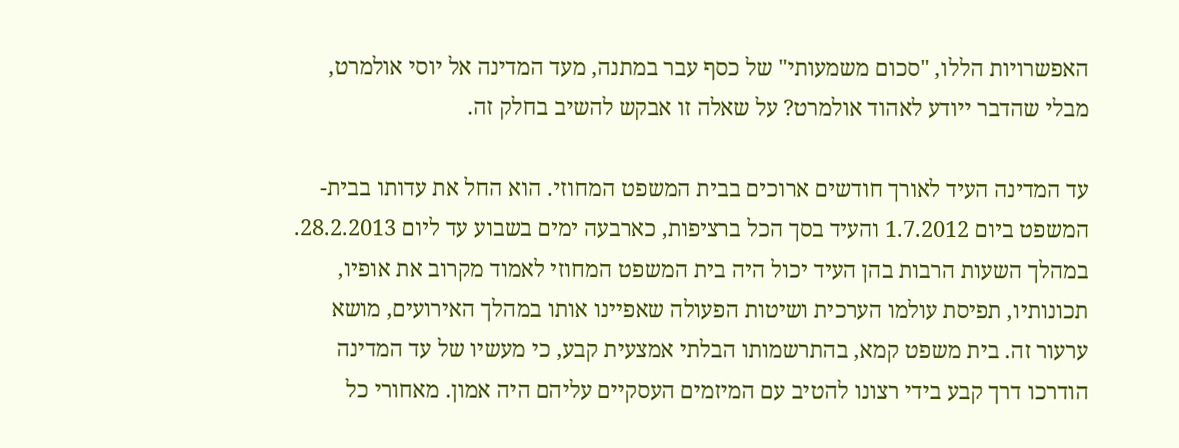האפשרויות הללו, "סכום משמעותי" של כסף עבר במתנה, מעד המדינה אל יוסי אולמרט, מבלי שהדבר ייודע לאהוד אולמרט? על שאלה זו אבקש להשיב בחלק זה.

עד המדינה העיד לאורך חודשים ארוכים בבית המשפט המחוזי. הוא החל את עדותו בבית-המשפט ביום 1.7.2012 והעיד בסך הכל ברציפות, כארבעה ימים בשבוע עד ליום 28.2.2013. במהלך השעות הרבות בהן העיד יכול היה בית המשפט המחוזי לאמוד מקרוב את אופיו, תכונותיו, תפיסת עולמו הערכית ושיטות הפעולה שאפיינו אותו במהלך האירועים, מושא ערעור זה. בית משפט קמא, בהתרשמותו הבלתי אמצעית קבע, כי מעשיו של עד המדינה הודרכו דרך קבע בידי רצונו להטיב עם המיזמים העסקיים עליהם היה אמון. מאחורי כל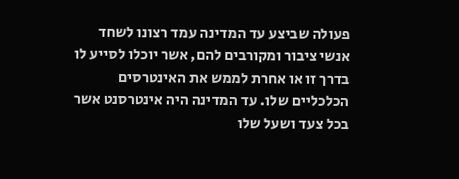פעולה שביצע עד המדינה עמד רצונו לשחד אנשי ציבור ומקורבים להם, אשר יוכלו לסייע לו בדרך זו או אחרת לממש את האינטרסים הכלכליים שלו. עד המדינה היה אינטרסנט אשר בכל צעד ושעל שלו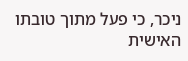ניכר, כי פעל מתוך טובתו האישית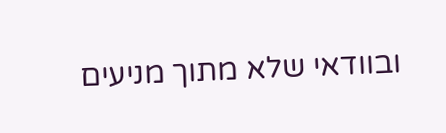ובוודאי שלא מתוך מניעים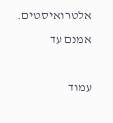אלטרואיסטים. אמנם עד

עמוד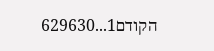הקודם1...629630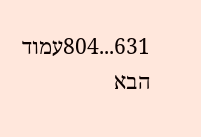631...804עמוד הבא